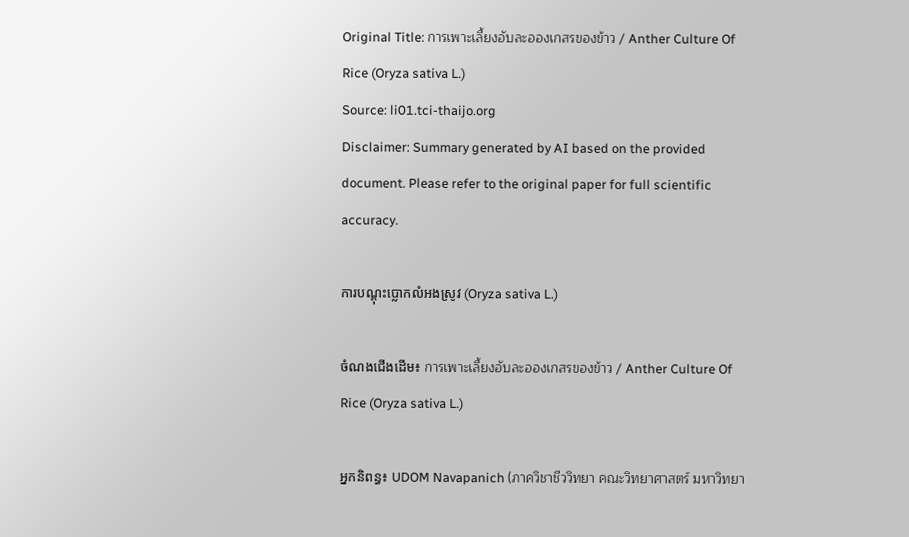Original Title: การเพาะเลี้ยงอับละอองเกสรของข้าว / Anther Culture Of Rice (Oryza sativa L.)
Source: li01.tci-thaijo.org
Disclaimer: Summary generated by AI based on the provided document. Please refer to the original paper for full scientific accuracy.

ការបណ្ដុះប្លោកលំអងស្រូវ (Oryza sativa L.)

ចំណងជើងដើម៖ การเพาะเลี้ยงอับละอองเกสรของข้าว / Anther Culture Of Rice (Oryza sativa L.)

អ្នកនិពន្ធ៖ UDOM Navapanich (ภาควิชาชีววิทยา คณะวิทยาศาสตร์ มหาวิทยา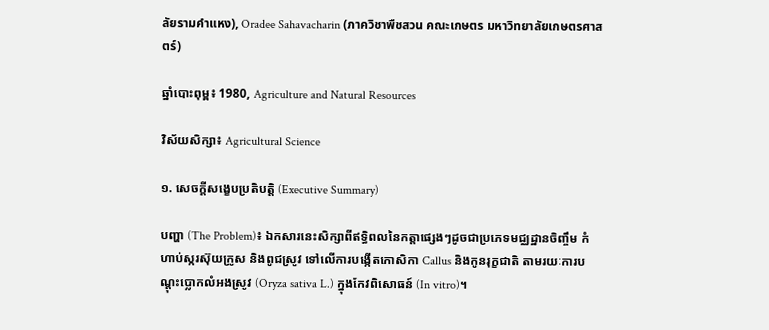ลัยรามคำแหง), Oradee Sahavacharin (ภาควิชาพืชสวน คณะเกษตร มหาวิทยาลัยเกษตรศาสตร์)

ឆ្នាំបោះពុម្ព៖ 1980, Agriculture and Natural Resources

វិស័យសិក្សា៖ Agricultural Science

១. សេចក្តីសង្ខេបប្រតិបត្តិ (Executive Summary)

បញ្ហា (The Problem)៖ ឯកសារនេះសិក្សាពីឥទ្ធិពលនៃកត្តាផ្សេងៗដូចជាប្រភេទមជ្ឈដ្ឋានចិញ្ចឹម កំហាប់ស្ករស៊ុយក្រូស និងពូជស្រូវ ទៅលើការបង្កើតកោសិកា Callus និងកូនរុក្ខជាតិ តាមរយៈការបណ្ដុះប្លោកលំអងស្រូវ (Oryza sativa L.) ក្នុងកែវពិសោធន៍ (In vitro)។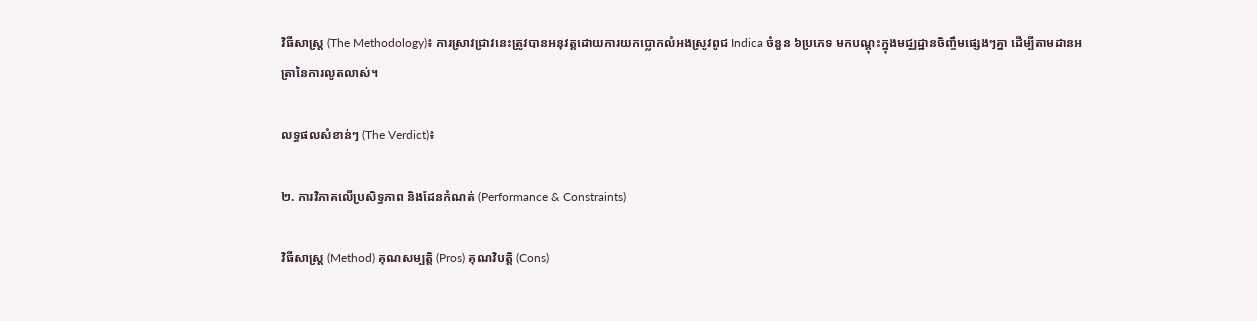វិធីសាស្ត្រ (The Methodology)៖ ការស្រាវជ្រាវនេះត្រូវបានអនុវត្តដោយការយកប្លោកលំអងស្រូវពូជ Indica ចំនួន ៦ប្រភេទ មកបណ្ដុះក្នុងមជ្ឈដ្ឋានចិញ្ចឹមផ្សេងៗគ្នា ដើម្បីតាមដានអត្រានៃការលូតលាស់។

លទ្ធផលសំខាន់ៗ (The Verdict)៖

២. ការវិភាគលើប្រសិទ្ធភាព និងដែនកំណត់ (Performance & Constraints)

វិធីសាស្ត្រ (Method) គុណសម្បត្តិ (Pros) គុណវិបត្តិ (Cons)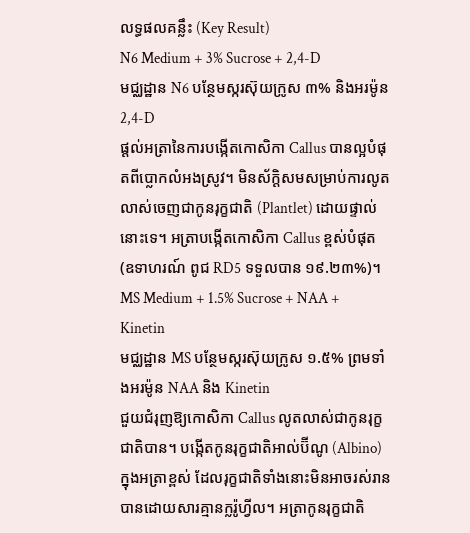លទ្ធផលគន្លឹះ (Key Result)
N6 Medium + 3% Sucrose + 2,4-D
មជ្ឈដ្ឋាន N6 បន្ថែមស្ករស៊ុយក្រូស ៣% និងអរម៉ូន 2,4-D
ផ្តល់អត្រានៃការបង្កើតកោសិកា Callus បានល្អបំផុតពីប្លោកលំអងស្រូវ។ មិនស័ក្តិសមសម្រាប់ការលូតលាស់ចេញជាកូនរុក្ខជាតិ (Plantlet) ដោយផ្ទាល់នោះទេ។ អត្រាបង្កើតកោសិកា Callus ខ្ពស់បំផុត (ឧទាហរណ៍ ពូជ RD5 ទទួលបាន ១៩.២៣%)។
MS Medium + 1.5% Sucrose + NAA + Kinetin
មជ្ឈដ្ឋាន MS បន្ថែមស្ករស៊ុយក្រូស ១.៥% ព្រមទាំងអរម៉ូន NAA និង Kinetin
ជួយជំរុញឱ្យកោសិកា Callus លូតលាស់ជាកូនរុក្ខជាតិបាន។ បង្កើតកូនរុក្ខជាតិអាល់ប៊ីណូ (Albino) ក្នុងអត្រាខ្ពស់ ដែលរុក្ខជាតិទាំងនោះមិនអាចរស់រានបានដោយសារគ្មានក្លរ៉ូហ្វីល។ អត្រាកូនរុក្ខជាតិ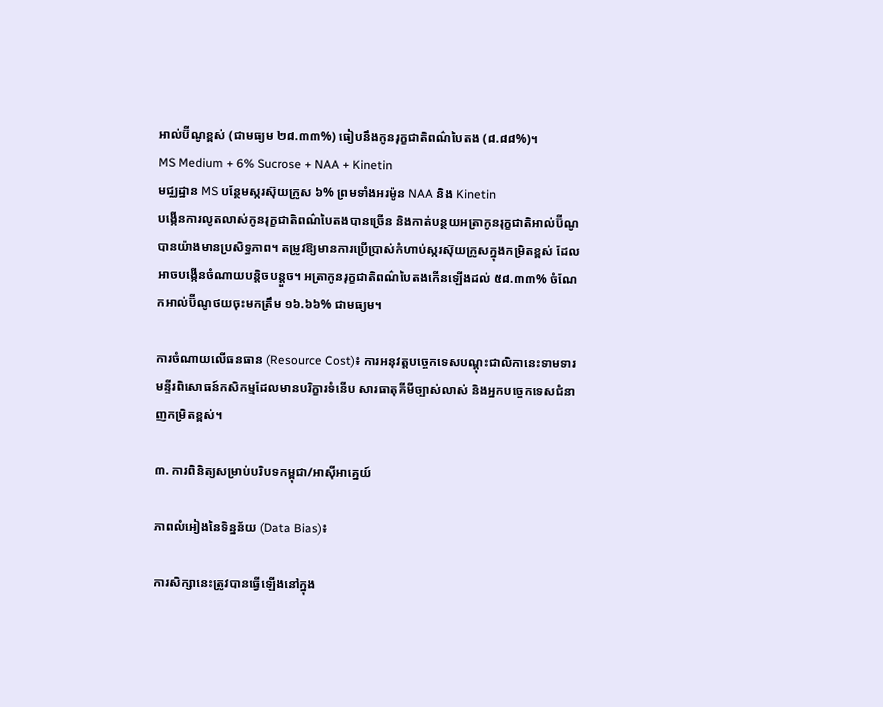អាល់ប៊ីណូខ្ពស់ (ជាមធ្យម ២៨.៣៣%) ធៀបនឹងកូនរុក្ខជាតិពណ៌បៃតង (៨.៨៨%)។
MS Medium + 6% Sucrose + NAA + Kinetin
មជ្ឈដ្ឋាន MS បន្ថែមស្ករស៊ុយក្រូស ៦% ព្រមទាំងអរម៉ូន NAA និង Kinetin
បង្កើនការលូតលាស់កូនរុក្ខជាតិពណ៌បៃតងបានច្រើន និងកាត់បន្ថយអត្រាកូនរុក្ខជាតិអាល់ប៊ីណូបានយ៉ាងមានប្រសិទ្ធភាព។ តម្រូវឱ្យមានការប្រើប្រាស់កំហាប់ស្ករស៊ុយក្រូសក្នុងកម្រិតខ្ពស់ ដែលអាចបង្កើនចំណាយបន្តិចបន្តួច។ អត្រាកូនរុក្ខជាតិពណ៌បៃតងកើនឡើងដល់ ៥៨.៣៣% ចំណែកអាល់ប៊ីណូថយចុះមកត្រឹម ១៦.៦៦% ជាមធ្យម។

ការចំណាយលើធនធាន (Resource Cost)៖ ការអនុវត្តបច្ចេកទេសបណ្ដុះជាលិកានេះទាមទារមន្ទីរពិសោធន៍កសិកម្មដែលមានបរិក្ខារទំនើប សារធាតុគីមីច្បាស់លាស់ និងអ្នកបច្ចេកទេសជំនាញកម្រិតខ្ពស់។

៣. ការពិនិត្យសម្រាប់បរិបទកម្ពុជា/អាស៊ីអាគ្នេយ៍

ភាពលំអៀងនៃទិន្នន័យ (Data Bias)៖

ការសិក្សានេះត្រូវបានធ្វើឡើងនៅក្នុង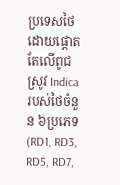ប្រទេសថៃ ដោយផ្តោតតែលើពូជស្រូវ Indica របស់ថៃចំនួន ៦ប្រភេទ (RD1, RD3, RD5, RD7,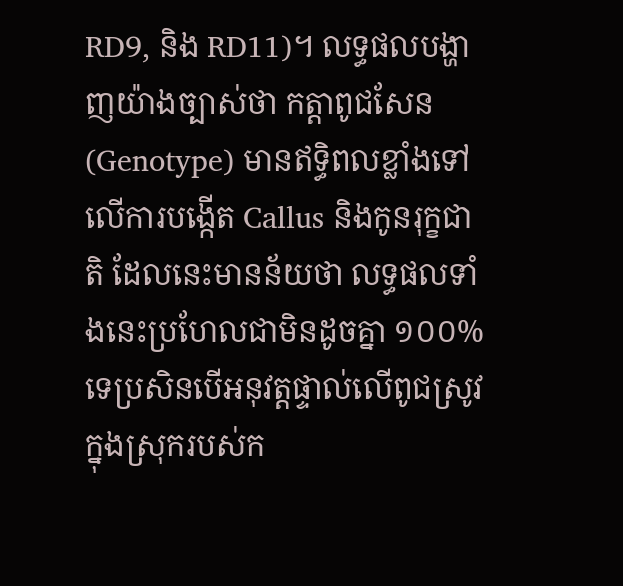RD9, និង RD11)។ លទ្ធផលបង្ហាញយ៉ាងច្បាស់ថា កត្តាពូជសែន (Genotype) មានឥទ្ធិពលខ្លាំងទៅលើការបង្កើត Callus និងកូនរុក្ខជាតិ ដែលនេះមានន័យថា លទ្ធផលទាំងនេះប្រហែលជាមិនដូចគ្នា ១០០% ទេប្រសិនបើអនុវត្តផ្ទាល់លើពូជស្រូវក្នុងស្រុករបស់ក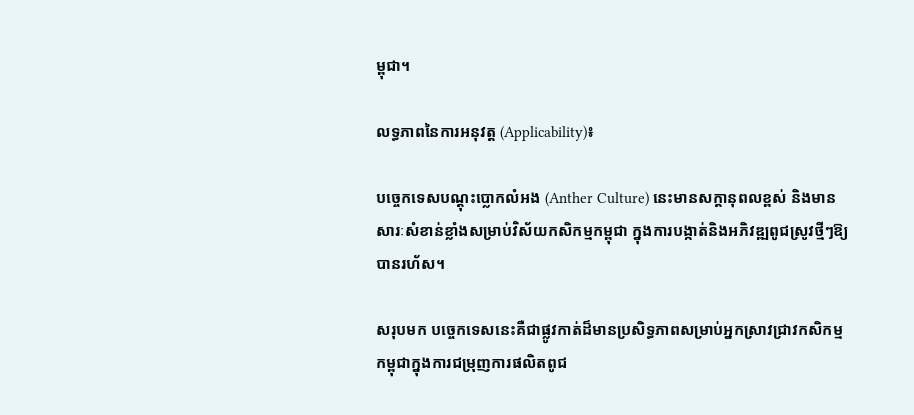ម្ពុជា។

លទ្ធភាពនៃការអនុវត្ត (Applicability)៖

បច្ចេកទេសបណ្ដុះប្លោកលំអង (Anther Culture) នេះមានសក្តានុពលខ្ពស់ និងមានសារៈសំខាន់ខ្លាំងសម្រាប់វិស័យកសិកម្មកម្ពុជា ក្នុងការបង្កាត់និងអភិវឌ្ឍពូជស្រូវថ្មីៗឱ្យបានរហ័ស។

សរុបមក បច្ចេកទេសនេះគឺជាផ្លូវកាត់ដ៏មានប្រសិទ្ធភាពសម្រាប់អ្នកស្រាវជ្រាវកសិកម្មកម្ពុជាក្នុងការជម្រុញការផលិតពូជ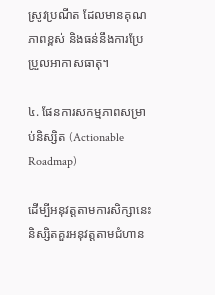ស្រូវប្រណីត ដែលមានគុណភាពខ្ពស់ និងធន់នឹងការប្រែប្រួលអាកាសធាតុ។

៤. ផែនការសកម្មភាពសម្រាប់និស្សិត (Actionable Roadmap)

ដើម្បីអនុវត្តតាមការសិក្សានេះ និស្សិតគួរអនុវត្តតាមជំហាន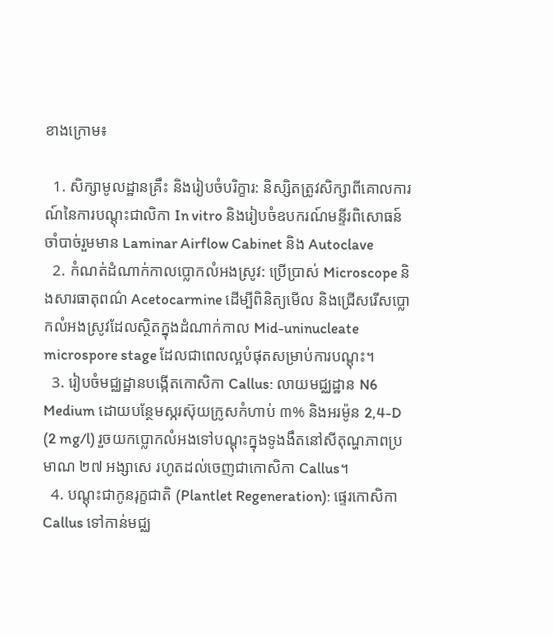ខាងក្រោម៖

  1. សិក្សាមូលដ្ឋានគ្រឹះ និងរៀបចំបរិក្ខារ: និស្សិតត្រូវសិក្សាពីគោលការណ៍នៃការបណ្ដុះជាលិកា In vitro និងរៀបចំឧបករណ៍មន្ទីរពិសោធន៍ចាំបាច់រួមមាន Laminar Airflow Cabinet និង Autoclave
  2. កំណត់ដំណាក់កាលប្លោកលំអងស្រូវ: ប្រើប្រាស់ Microscope និងសារធាតុពណ៌ Acetocarmine ដើម្បីពិនិត្យមើល និងជ្រើសរើសប្លោកលំអងស្រូវដែលស្ថិតក្នុងដំណាក់កាល Mid-uninucleate microspore stage ដែលជាពេលល្អបំផុតសម្រាប់ការបណ្ដុះ។
  3. រៀបចំមជ្ឈដ្ឋានបង្កើតកោសិកា Callus: លាយមជ្ឈដ្ឋាន N6 Medium ដោយបន្ថែមស្ករស៊ុយក្រូសកំហាប់ ៣% និងអរម៉ូន 2,4-D (2 mg/l) រួចយកប្លោកលំអងទៅបណ្ដុះក្នុងទូងងឹតនៅសីតុណ្ហភាពប្រមាណ ២៧ អង្សាសេ រហូតដល់ចេញជាកោសិកា Callus។
  4. បណ្ដុះជាកូនរុក្ខជាតិ (Plantlet Regeneration): ផ្ទេរកោសិកា Callus ទៅកាន់មជ្ឈ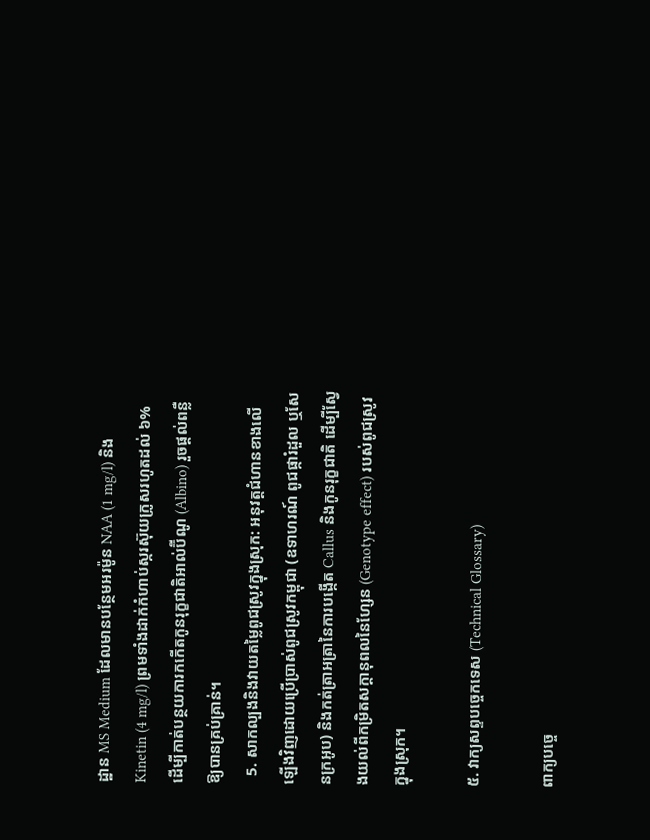ដ្ឋាន MS Medium ដែលមានបន្ថែមអរម៉ូន NAA (1 mg/l) និង Kinetin (4 mg/l) ព្រមទាំងដាក់កំហាប់ស្ករស៊ុយក្រូសរហូតដល់ ៦% ដើម្បីកាត់បន្ថយការកកើតកូនរុក្ខជាតិអាល់ប៊ីណូ (Albino) រួចផ្តល់ពន្លឺឱ្យបានគ្រប់គ្រាន់។
  5. សាកល្បងនិងវាយតម្លៃពូជស្រូវក្នុងស្រុក: អនុវត្តជំហានខាងលើឡើងវិញដោយប្រើប្រាស់ពូជស្រូវកម្ពុជា (ឧទាហរណ៍ ពូជផ្ការំដួល ឬសែនក្រអូប) និងកត់ត្រាអត្រានៃការបង្កើត Callus និងកូនរុក្ខជាតិ ដើម្បីស្វែងយល់ពីកម្រិតសក្តានុពលនៃហ្សែន (Genotype effect) របស់ពូជស្រូវក្នុងស្រុក។

៥. វាក្យសព្ទបច្ចេកទេស (Technical Glossary)

ពាក្យបច្ចេ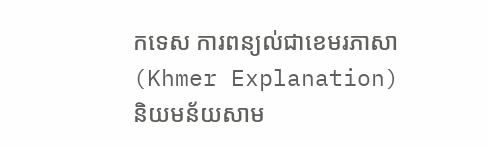កទេស ការពន្យល់ជាខេមរភាសា (Khmer Explanation) និយមន័យសាម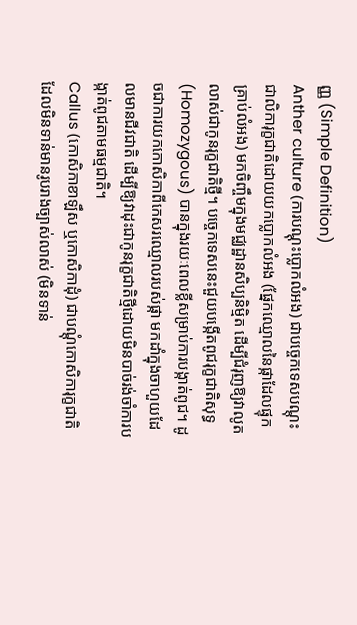ញ្ញ (Simple Definition)
Anther culture (ការបណ្ដុះប្លោកលំអង) ជាបច្ចេកទេសបណ្ដុះជាលិការុក្ខជាតិដោយយកប្លោកលំអង (ផ្នែកឈ្មោលនៃផ្កាដែលផ្ទុកគ្រាប់លំអង) មកចិញ្ចឹមក្នុងមជ្ឈដ្ឋានសិប្បនិម្មិត ដើម្បីជំរុញឱ្យវាលូតលាស់ជាកូនរុក្ខជាតិថ្មី។ បច្ចេកទេសនេះជួយបង្កើតពូជរុក្ខជាតិសុទ្ធ (Homozygous) បានក្នុងរយៈពេលខ្លីសម្រាប់ការបង្កាត់ពូជ។ ដូចជាការយកកោសិកាពីកេសរឈ្មោលរបស់ផ្កា មកដាំក្នុងចាហួយដែលមានជីវជាតិ ដើម្បីឱ្យវាដុះជាកូនរុក្ខជាតិថ្មីដោយមិនបាច់រង់ចាំការបង្កាត់ពូជតាមធម្មជាតិ។
Callus (កោសិកាខាឡឹស ឬកោសិកាដុំ) ជាបណ្តុំកោសិការុក្ខជាតិដែលមិនទាន់មានរូបរាងច្បាស់លាស់ (មិនទាន់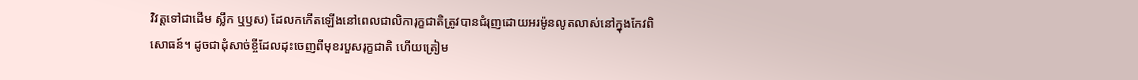វិវត្តទៅជាដើម ស្លឹក ឬឫស) ដែលកកើតឡើងនៅពេលជាលិការុក្ខជាតិត្រូវបានជំរុញដោយអរម៉ូនលូតលាស់នៅក្នុងកែវពិសោធន៍។ ដូចជាដុំសាច់ខ្ចីដែលដុះចេញពីមុខរបួសរុក្ខជាតិ ហើយត្រៀម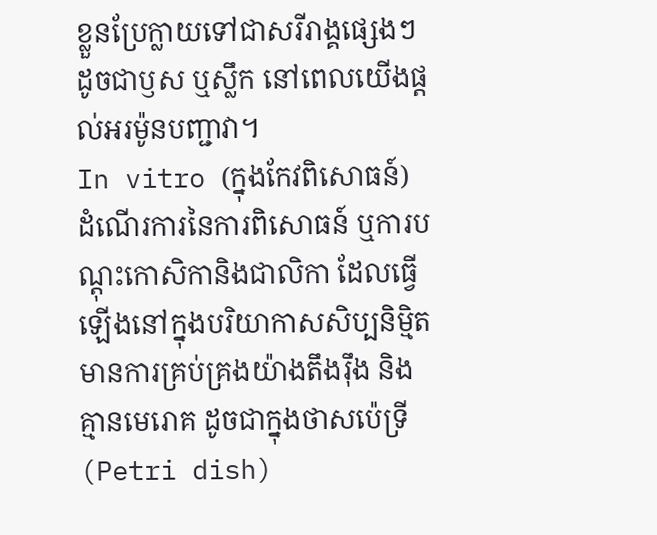ខ្លួនប្រែក្លាយទៅជាសរីរាង្គផ្សេងៗដូចជាឫស ឬស្លឹក នៅពេលយើងផ្តល់អរម៉ូនបញ្ជាវា។
In vitro (ក្នុងកែវពិសោធន៍) ដំណើរការនៃការពិសោធន៍ ឬការបណ្ដុះកោសិកានិងជាលិកា ដែលធ្វើឡើងនៅក្នុងបរិយាកាសសិប្បនិម្មិត មានការគ្រប់គ្រងយ៉ាងតឹងរ៉ឹង និងគ្មានមេរោគ ដូចជាក្នុងថាសប៉េទ្រី (Petri dish)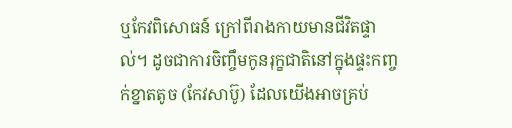ឬកែវពិសោធន៍ ក្រៅពីរាងកាយមានជីវិតផ្ទាល់។ ដូចជាការចិញ្ចឹមកូនរុក្ខជាតិនៅក្នុងផ្ទះកញ្ចក់ខ្នាតតូច (កែវសាប៊ូ) ដែលយើងអាចគ្រប់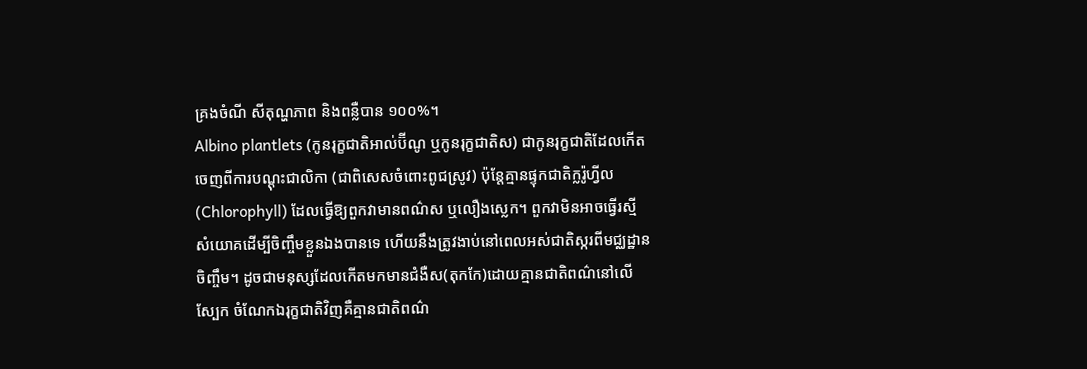គ្រងចំណី សីតុណ្ហភាព និងពន្លឺបាន ១០០%។
Albino plantlets (កូនរុក្ខជាតិអាល់ប៊ីណូ ឬកូនរុក្ខជាតិស) ជាកូនរុក្ខជាតិដែលកើតចេញពីការបណ្ដុះជាលិកា (ជាពិសេសចំពោះពូជស្រូវ) ប៉ុន្តែគ្មានផ្ទុកជាតិក្លរ៉ូហ្វីល (Chlorophyll) ដែលធ្វើឱ្យពួកវាមានពណ៌ស ឬលឿងស្លេក។ ពួកវាមិនអាចធ្វើរស្មីសំយោគដើម្បីចិញ្ចឹមខ្លួនឯងបានទេ ហើយនឹងត្រូវងាប់នៅពេលអស់ជាតិស្ករពីមជ្ឈដ្ឋានចិញ្ចឹម។ ដូចជាមនុស្សដែលកើតមកមានជំងឺស(តុកកែ)ដោយគ្មានជាតិពណ៌នៅលើស្បែក ចំណែកឯរុក្ខជាតិវិញគឺគ្មានជាតិពណ៌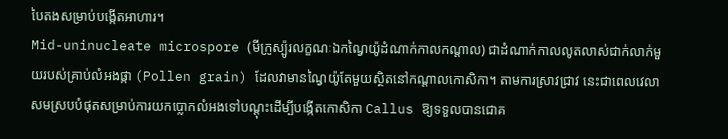បៃតងសម្រាប់បង្កើតអាហារ។
Mid-uninucleate microspore (មីក្រូស្ប៉ូរលក្ខណៈឯកណ្វៃយ៉ូដំណាក់កាលកណ្តាល) ជាដំណាក់កាលលូតលាស់ជាក់លាក់មួយរបស់គ្រាប់លំអងផ្កា (Pollen grain) ដែលវាមានណ្វៃយ៉ូតែមួយស្ថិតនៅកណ្តាលកោសិកា។ តាមការស្រាវជ្រាវ នេះជាពេលវេលាសមស្របបំផុតសម្រាប់ការយកប្លោកលំអងទៅបណ្ដុះដើម្បីបង្កើតកោសិកា Callus ឱ្យទទួលបានជោគ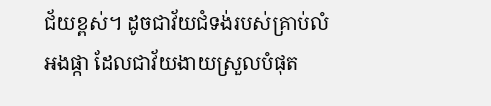ជ័យខ្ពស់។ ដូចជាវ័យជំទង់របស់គ្រាប់លំអងផ្កា ដែលជាវ័យងាយស្រួលបំផុត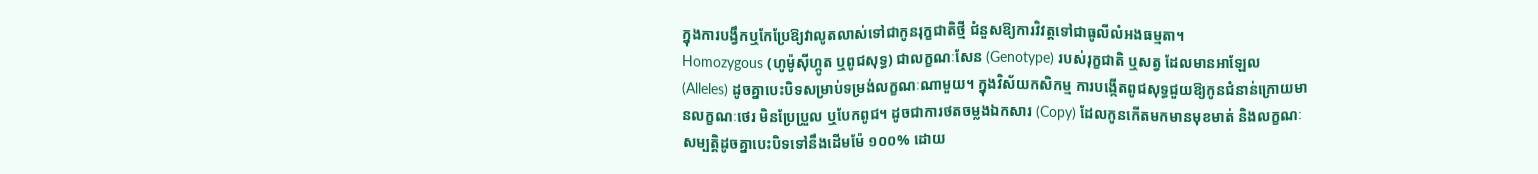ក្នុងការបង្វឹកឬកែប្រែឱ្យវាលូតលាស់ទៅជាកូនរុក្ខជាតិថ្មី ជំនួសឱ្យការវិវត្តទៅជាធូលីលំអងធម្មតា។
Homozygous (ហូម៉ូស៊ីហ្កូត ឬពូជសុទ្ធ) ជាលក្ខណៈសែន (Genotype) របស់រុក្ខជាតិ ឬសត្វ ដែលមានអាឡែល (Alleles) ដូចគ្នាបេះបិទសម្រាប់ទម្រង់លក្ខណៈណាមួយ។ ក្នុងវិស័យកសិកម្ម ការបង្កើតពូជសុទ្ធជួយឱ្យកូនជំនាន់ក្រោយមានលក្ខណៈថេរ មិនប្រែប្រួល ឬបែកពូជ។ ដូចជាការថតចម្លងឯកសារ (Copy) ដែលកូនកើតមកមានមុខមាត់ និងលក្ខណៈសម្បត្តិដូចគ្នាបេះបិទទៅនឹងដើមម៉ែ ១០០% ដោយ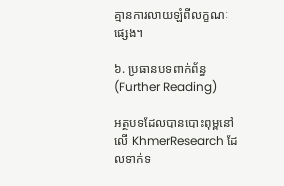គ្មានការលាយឡំពីលក្ខណៈផ្សេង។

៦. ប្រធានបទពាក់ព័ន្ធ (Further Reading)

អត្ថបទដែលបានបោះពុម្ពនៅលើ KhmerResearch ដែលទាក់ទ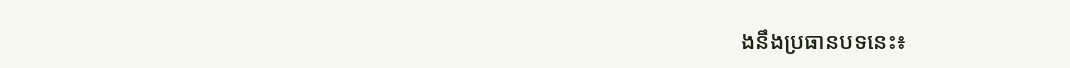ងនឹងប្រធានបទនេះ៖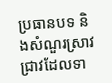ប្រធានបទ និងសំណួរស្រាវជ្រាវដែលទា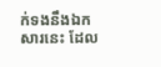ក់ទងនឹងឯកសារនេះ ដែល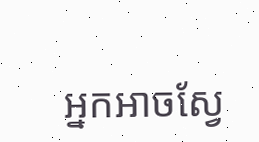អ្នកអាចស្វែ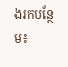ងរកបន្ថែម៖